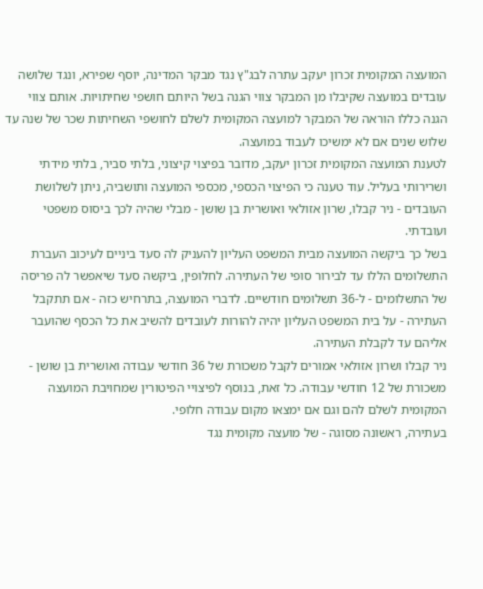המועצה המקומית זכרון יעקב עתרה לבג"ץ נגד מבקר המדינה, יוסף שפירא, ונגד שלושה עובדים במועצה שקיבלו מן המבקר צווי הגנה בשל היותם חושפי שחיתויות. אותם צווי הגנה כללו הוראה של המבקר למועצה המקומית לשלם לחושפי השחיתות שכר של שנה עד שלוש שנים אם לא ימשיכו לעבוד במועצה.
לטענת המועצה המקומית זכרון יעקב, מדובר בפיצוי קיצוני, בלתי סביר, בלתי מידתי ושרירותי בעליל. עוד טענה כי הפיצוי הכספי, מכספי המועצה ותושביה, ניתן לשלושת העובדים - ניר קבלו, שרון אזולאי ואושרית בן שושן - מבלי שהיה לכך ביסוס משפטי ועובדתי.
בשל כך ביקשה המועצה מבית המשפט העליון להעניק לה סעד ביניים לעיכוב העברת התשלומים הללו עד לבירור סופי של העתירה. לחלופין, ביקשה סעד שיאפשר לה פריסה של התשלומים - ל-36 תשלומים חודשיים. לדברי המועצה, בתרחיש כזה - אם תתקבל העתירה - על בית המשפט העליון יהיה להורות לעובדים להשיב את כל הכסף שהועבר אליהם עד לקבלת העתירה.
ניר קבלו ושרון אזולאי אמורים לקבל משכורת של 36 חודשי עבודה ואושרית בן שושן - משכורת של 12 חודשי עבודה. כל זאת, בנוסף לפיצויי הפיטורין שמחויבת המועצה המקומית לשלם להם וגם אם ימצאו מקום עבודה חלופי.
בעתירה, ראשונה מסוגה - של מועצה מקומית נגד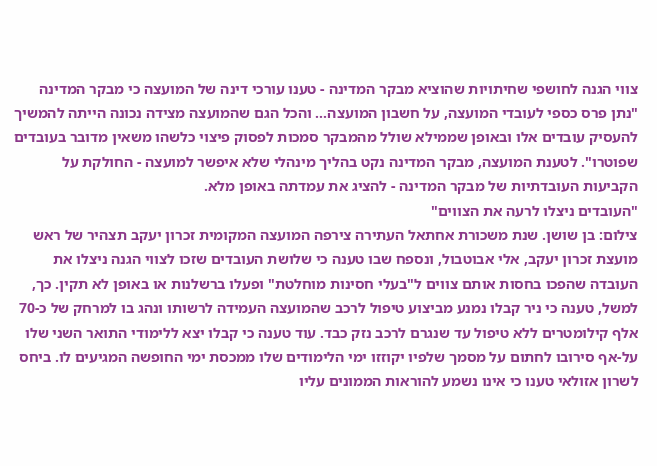צווי הגנה לחושפי שחיתויות שהוציא מבקר המדינה - טענו עורכי דינה של המועצה כי מבקר המדינה "נתן פרס כספי לעובדי המועצה, על חשבון המועצה... והכל הגם שהמועצה מצידה נכונה הייתה להמשיך להעסיק עובדים אלו ובאופן שממילא שולל מהמבקר סמכות לפסוק פיצוי כלשהו משאין מדובר בעובדים שפוטרו". לטענת המועצה, מבקר המדינה נקט בהליך מינהלי שלא איפשר למועצה - החולקת על הקביעות העובדתיות של מבקר המדינה - להציג את עמדתה באופן מלא.
"העובדים ניצלו לרעה את הצווים"
צילום: בן שושן. שנת משכורת אחתאל העתירה צירפה המועצה המקומית זכרון יעקב תצהיר של ראש מועצת זכרון יעקב, אלי אבוטבול, ונספח שבו טענה כי שלושת העובדים שזכו לצווי הגנה ניצלו את העובדה שהפכו בחסות אותם צווים ל"בעלי חסינות מוחלטת" ופעלו ברשלנות או באופן לא תקין. כך, למשל, טענה כי ניר קבלו נמנע מביצוע טיפול לרכב שהמועצה העמידה לרשותו ונהג בו למרחק של כ-70 אלף קילומטרים ללא טיפול עד שנגרם לרכב נזק כבד. עוד טענה כי קבלו יצא ללימודי התואר השני שלו על-אף סירובו לחתום על מסמך שלפיו יקוזזו ימי הלימודים שלו ממכסת ימי החופשה המגיעים לו. ביחס לשרון אזולאי טענו כי אינו נשמע להוראות הממונים עליו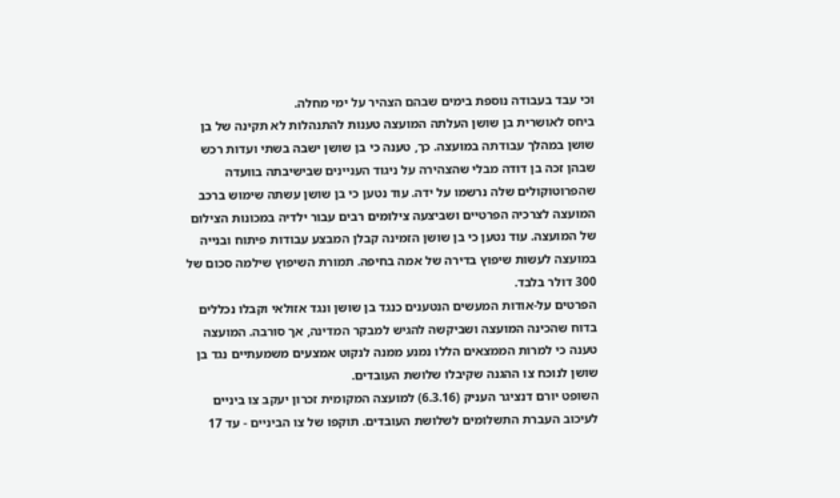וכי עבד בעבודה נוספת בימים שבהם הצהיר על ימי מחלה.
ביחס לאושרית בן שושן העלתה המועצה טענות להתנהלות לא תקינה של בן שושן במהלך עבודתה במועצה. כך, טענה כי בן שושן ישבה בשתי ועדות רכש שבהן זכה בן דודה מבלי שהצהירה על ניגוד העניינים שבישיבתה בוועדה שהפרוטוקולים שלה נרשמו על ידה. עוד נטען כי בן שושן עשתה שימוש ברכב המועצה לצרכיה הפרטיים ושביצעה צילומים רבים עבור ילדיה במכונות הצילום של המועצה. עוד נטען כי בן שושן הזמינה קבלן המבצע עבודות פיתוח ובנייה במועצה לעשות שיפוץ בדירה של אמה בחיפה. תמורת השיפוץ שילמה סכום של 300 דולר בלבד.
הפרטים על-אודות המעשים הנטענים כנגד בן שושן ונגד אזולאי וקבלו נכללים בדוח שהכינה המועצה ושביקשה להגיש למבקר המדינה, אך סורבה. המועצה טענה כי למרות הממצאים הללו נמנע ממנה לנקוט אמצעים משמעתיים נגד בן שושן לנוכח צו ההגנה שקיבלו שלושת העובדים.
השופט יורם דנציגר העניק (6.3.16) למועצה המקומית זכרון יעקב צו ביניים לעיכוב העברת התשלומים לשלושת העובדים. תוקפו של צו הביניים - עד 17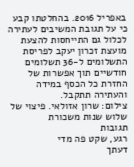באפריל 2016. בהחלטתו קבע כי על תגובת המשיבים לעתירה לכלול גם התייחסות להצעת מועצת זכרון יעקב לפריסת התשלומים ל-36 תשלומים חודשיים תוך אפשרות של החזרת כל הכסף במידה והעתירה תתקבל.
צילום: שרון אזולאי. פיצוי של שלוש שנות משכורת
תגובות
רגע, שקט פה מדי
דעתך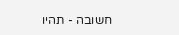חשובה - תהיו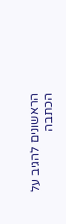הראשונים להגיב על הכתבה